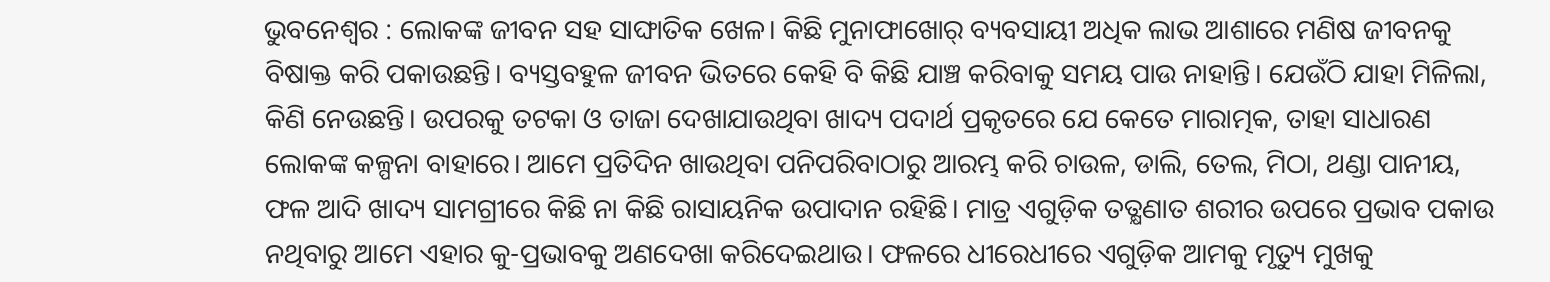ଭୁବନେଶ୍ବର : ଲୋକଙ୍କ ଜୀବନ ସହ ସାଙ୍ଘାତିକ ଖେଳ। କିଛି ମୁନାଫାଖୋର୍ ବ୍ୟବସାୟୀ ଅଧିକ ଲାଭ ଆଶାରେ ମଣିଷ ଜୀବନକୁ ବିଷାକ୍ତ କରି ପକାଉଛନ୍ତି। ବ୍ୟସ୍ତବହୁଳ ଜୀବନ ଭିତରେ କେହି ବି କିଛି ଯାଞ୍ଚ କରିବାକୁ ସମୟ ପାଉ ନାହାନ୍ତି। ଯେଉଁଠି ଯାହା ମିଳିଲା, କିଣି ନେଉଛନ୍ତି। ଉପରକୁ ତଟକା ଓ ତାଜା ଦେଖାଯାଉଥିବା ଖାଦ୍ୟ ପଦାର୍ଥ ପ୍ରକୃତରେ ଯେ କେତେ ମାରାତ୍ମକ, ତାହା ସାଧାରଣ ଲୋକଙ୍କ କଳ୍ପନା ବାହାରେ। ଆମେ ପ୍ରତିଦିନ ଖାଉଥିବା ପନିପରିବାଠାରୁ ଆରମ୍ଭ କରି ଚାଉଳ, ଡାଲି, ତେଲ, ମିଠା, ଥଣ୍ଡା ପାନୀୟ, ଫଳ ଆଦି ଖାଦ୍ୟ ସାମଗ୍ରୀରେ କିଛି ନା କିଛି ରାସାୟନିକ ଉପାଦାନ ରହିଛି। ମାତ୍ର ଏଗୁଡ଼ିକ ତତ୍କ୍ଷଣାତ ଶରୀର ଉପରେ ପ୍ରଭାବ ପକାଉ ନଥିବାରୁ ଆମେ ଏହାର କୁ-ପ୍ରଭାବକୁ ଅଣଦେଖା କରିଦେଇଥାଉ। ଫଳରେ ଧୀରେଧୀରେ ଏଗୁଡ଼ିକ ଆମକୁ ମୃତ୍ୟୁ ମୁଖକୁ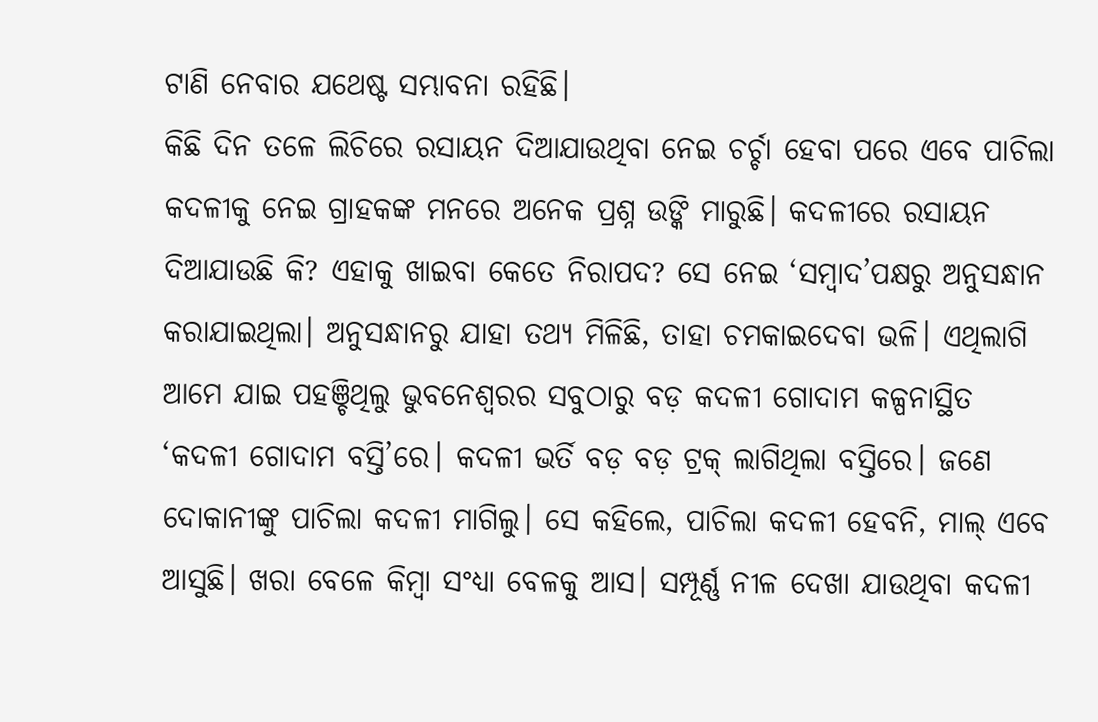ଟାଣି ନେବାର ଯଥେଷ୍ଟ ସମ୍ଭାବନା ରହିଛି।
କିଛି ଦିନ ତଳେ ଲିଚିରେ ରସାୟନ ଦିଆଯାଉଥିବା ନେଇ ଚର୍ଚ୍ଚା ହେବା ପରେ ଏବେ ପାଚିଲା କଦଳୀକୁ ନେଇ ଗ୍ରାହକଙ୍କ ମନରେ ଅନେକ ପ୍ରଶ୍ନ ଉଙ୍କି ମାରୁଛି। କଦଳୀରେ ରସାୟନ ଦିଆଯାଉଛି କି? ଏହାକୁ ଖାଇବା କେତେ ନିରାପଦ? ସେ ନେଇ ‘ସମ୍ବାଦ’ପକ୍ଷରୁ ଅନୁସନ୍ଧାନ କରାଯାଇଥିଲା। ଅନୁସନ୍ଧାନରୁ ଯାହା ତଥ୍ୟ ମିଳିଛି, ତାହା ଚମକାଇଦେବା ଭଳି। ଏଥିଲାଗି ଆମେ ଯାଇ ପହଞ୍ଚିଥିଲୁ ଭୁବନେଶ୍ବରର ସବୁଠାରୁ ବଡ଼ କଦଳୀ ଗୋଦାମ କଳ୍ପନାସ୍ଥିତ ‘କଦଳୀ ଗୋଦାମ ବସ୍ତି’ରେ। କଦଳୀ ଭର୍ତି ବଡ଼ ବଡ଼ ଟ୍ରକ୍ ଲାଗିଥିଲା ବସ୍ତିରେ। ଜଣେ ଦୋକାନୀଙ୍କୁ ପାଚିଲା କଦଳୀ ମାଗିଲୁ। ସେ କହିଲେ, ପାଚିଲା କଦଳୀ ହେବନି, ମାଲ୍ ଏବେ ଆସୁଛି। ଖରା ବେଳେ କିମ୍ବା ସଂଧ୍ୟା ବେଳକୁ ଆସ। ସମ୍ପୂର୍ଣ୍ଣ ନୀଳ ଦେଖା ଯାଉଥିବା କଦଳୀ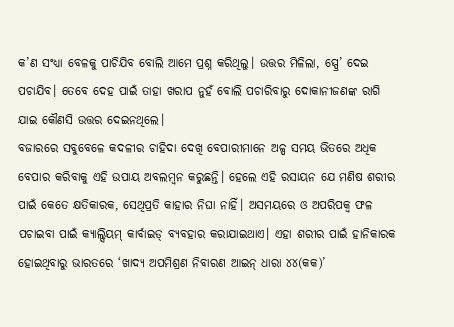କ’ଣ ସଂଧ୍ୟା ବେଳକୁ ପାଚିଯିବ ବୋଲି ଆମେ ପ୍ରଶ୍ନ କରିଥିଲୁ। ଉତ୍ତର ମିଳିଲା, ସ୍ପ୍ରେ’ ଦେଇ ପଚାଯିବ। ତେବେ ଦେହ ପାଇଁ ତାହା ଖରାପ ନୁହଁ ବୋଲି ପଚାରିବାରୁ ଦୋକାନୀଜଣଙ୍କ ରାଗି ଯାଇ କୌଣସି ଉତ୍ତର ଦେଇନଥିଲେ।
ବଜାରରେ ସବୁବେଳେ କଦଳୀର ଚାହିଦା ଦେଖି ବେପାରୀମାନେ ଅଳ୍ପ ସମୟ ଭିତରେ ଅଧିକ ବେପାର କରିବାକୁ ଏହି ଉପାୟ ଅବଲମ୍ବନ କରୁଛନ୍ତି। ହେଲେ ଏହି ରସାୟନ ଯେ ମଣିଷ ଶରୀର ପାଇଁ କେତେ କ୍ଷତିକାରକ, ସେଥିପ୍ରତି କାହାର ନିଘା ନାହିଁ। ଅସମୟରେ ଓ ଅପରିପକ୍ବ ଫଳ ପଚାଇବା ପାଇଁ କ୍ୟାଲ୍ସିୟମ୍ କାର୍ବାଇଡ୍ ବ୍ୟବହାର କରାଯାଇଥାଏ। ଏହା ଶରୀର ପାଇଁ ହାନିକାରକ ହୋଇଥିବାରୁ ଭାରତରେ ‘ଖାଦ୍ୟ ଅପମିଶ୍ରଣ ନିବାରଣ ଆଇନ୍ ଧାରା ୪୪(କକ)’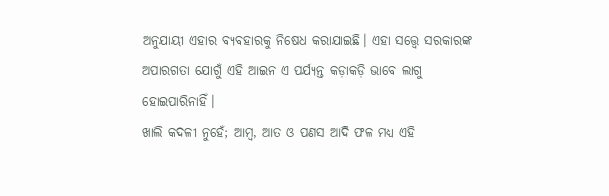ଅନୁଯାୟୀ ଏହାର ବ୍ୟବହାରକୁ ନିଷେଧ କରାଯାଇଛି। ଏହା ସତ୍ତ୍ବେ ସରକାରଙ୍କ ଅପାରଗତା ଯୋଗୁଁ ଏହି ଆଇନ ଏ ପର୍ଯ୍ୟନ୍ତ କଡ଼ାକଡ଼ି ଭାବେ ଲାଗୁ ହୋଇପାରିନାହିଁ।
ଖାଲି କଦଳୀ ନୁହେଁ; ଆମ୍ବ, ଆତ ଓ ପଣସ ଆଦି ଫଳ ମଧ୍ୟ ଏହି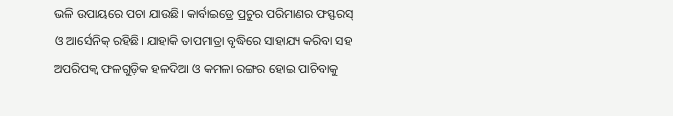ଭଳି ଉପାୟରେ ପଚା ଯାଉଛି। କାର୍ବାଇଡ୍ରେ ପ୍ରଚୁର ପରିମାଣର ଫସ୍ଫରସ୍ ଓ ଆର୍ସେନିକ୍ ରହିଛି। ଯାହାକି ତାପମାତ୍ରା ବୃଦ୍ଧିରେ ସାହାଯ୍ୟ କରିବା ସହ ଅପରିପକ୍ବ ଫଳଗୁଡ଼ିକ ହଳଦିଆ ଓ କମଳା ରଙ୍ଗର ହୋଇ ପାଚିବାକୁ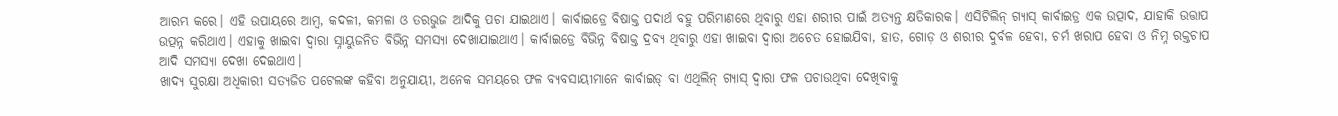ଆରମ୍ଭ କରେ। ଏହି ଉପାୟରେ ଆମ୍ବ, କଦଳୀ, କମଳା ଓ ତରଭୁଜ ଆଦିକୁ ପଚା ଯାଇଥାଏ। କାର୍ବାଇଡ୍ରେ ବିଷାକ୍ତ ପଦାର୍ଥ ବହୁ ପରିମାଣରେ ଥିବାରୁ ଏହା ଶରୀର ପାଇଁ ଅତ୍ୟନ୍ତ କ୍ଷତିକାରକ। ଏସିଟିଲିନ୍ ଗ୍ୟାସ୍ କାର୍ବାଇଡ୍ର ଏକ ଉତ୍ପାଦ, ଯାହାକି ଉତ୍ତାପ ଉତ୍ପନ୍ନ କରିଥାଏ। ଏହାକୁ ଖାଇବା ଦ୍ବାରା ସ୍ନାୟୁଜନିତ ବିଭିନ୍ନ ସମସ୍ୟା ଦେଖାଯାଇଥାଏ। କାର୍ବାଇଡ୍ରେ ବିଭିନ୍ନ ବିଷାକ୍ତ ଦ୍ରବ୍ୟ ଥିବାରୁ ଏହା ଖାଇବା ଦ୍ବାରା ଅଚେତ ହୋଇଯିବା, ହାତ, ଗୋଡ଼ ଓ ଶରୀର ଦୁର୍ବଳ ହେବା, ଚର୍ମ ଖରାପ ହେବା ଓ ନିମ୍ନ ରକ୍ତଚାପ ଆଦି ସମସ୍ୟା ଦେଖା ଦେଇଥାଏ।
ଖାଦ୍ୟ ସୁରକ୍ଷା ଅଧିକାରୀ ସତ୍ୟଜିତ ପଟେଲଙ୍କ କହିବା ଅନୁଯାୟୀ, ଅନେକ ସମୟରେ ଫଳ ବ୍ୟବସାୟୀମାନେ କାର୍ବାଇଡ୍ ବା ଏଥିଲିନ୍ ଗ୍ୟାସ୍ ଦ୍ବାରା ଫଳ ପଚାଉଥିବା ଦେଖିବାକୁ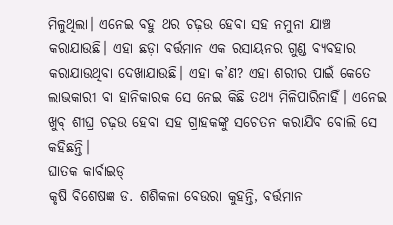ମିଳୁଥିଲା। ଏନେଇ ବହୁ ଥର ଚଢ଼ଉ ହେବା ସହ ନମୁନା ଯାଞ୍ଚ କରାଯାଉଛି। ଏହା ଛଡ଼ା ବର୍ତ୍ତମାନ ଏକ ରସାୟନର ଗୁଣ୍ଡ ବ୍ୟବହାର କରାଯାଉଥିବା ଦେଖାଯାଉଛି। ଏହା କ’ଣ? ଏହା ଶରୀର ପାଇଁ କେତେ ଲାଭକାରୀ ବା ହାନିକାରକ ସେ ନେଇ କିଛି ତଥ୍ୟ ମିଳିପାରିନାହିଁ। ଏନେଇ ଖୁବ୍ ଶୀଘ୍ର ଚଢ଼ଉ ହେବା ସହ ଗ୍ରାହକଙ୍କୁ ସଚେତନ କରାଯିବ ବୋଲି ସେ କହିଛନ୍ତି।
ଘାତକ କାର୍ବାଇଡ୍
କୃଷି ବିଶେଷଜ୍ଞ ଡ. ଶଶିକଳା ବେଉରା କୁହନ୍ତି, ବର୍ତ୍ତମାନ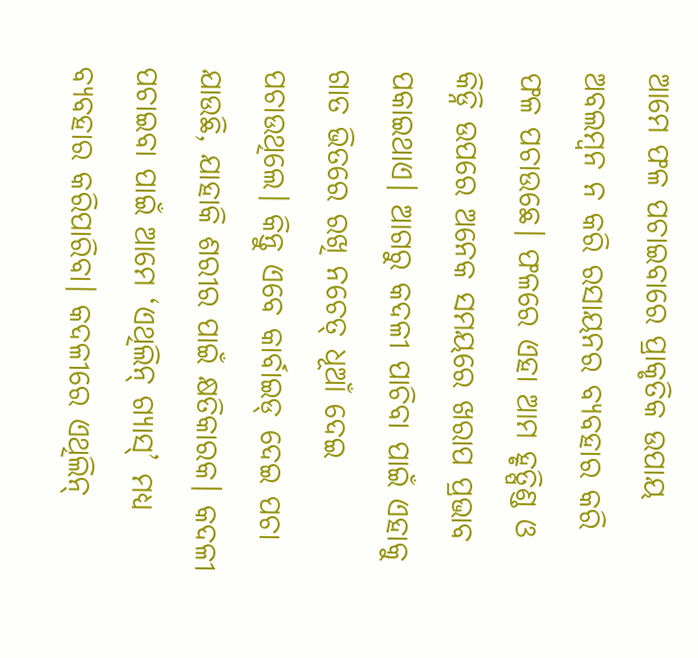ଆମେ ଫଳ ପଚାଇବାରେ ପ୍ରାକୃତିକ ଉପାୟ ଅବଲମ୍ବନ ନ କରି ରସାୟନର ବ୍ୟବହାର କରି ଫଳ ପଚାଉଛେ। ଫଳରେ ଏହା ଆମ ହୃତ୍ପିଣ୍ଡ ଓ କିଡ୍ନି ଉପରେ ଅନେକ ସମୟରେ ଖରାପ ପ୍ରଭାବ ପକାଇଥାଏ। ଆଗରୁ କଦଳୀ ପାଚିବା ପାଇଁ ଏହାକୁ ଗାତ ଭିତରେ ରଖି ନଚେତ୍ ଧୂଆଁ ଦେଇ ପଚାଉଥିଲେ। କିନ୍ତୁ ଏବେ କାର୍ବାଇଡ୍ ଦେଇ ପଚା ଯାଉଛି, ଯାହାକି ଶରୀର ପାଇଁ କ୍ଷତିକାରକ। କଦଳୀ ପଚାଇବା ପାଇଁ ଆମେ ‘ଏଥିଲିନ୍ ଗ୍ୟାସ୍’ ମଧ୍ୟ ବ୍ୟବହାର କରିପାରିବା। କଦଳୀରେ ଏଥିଲିନ୍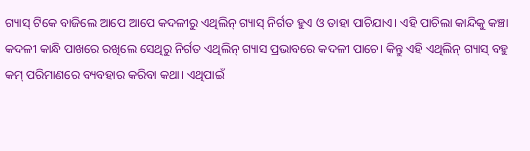ଗ୍ୟାସ୍ ଟିକେ ବାଜିଲେ ଆପେ ଆପେ କଦଳୀରୁ ଏଥିଲିନ୍ ଗ୍ୟାସ୍ ନିର୍ଗତ ହୁଏ ଓ ତାହା ପାଚିଯାଏ। ଏହି ପାଚିଲା କାନ୍ଦିକୁ କଞ୍ଚା କଦଳୀ କାନ୍ଧି ପାଖରେ ରଖିଲେ ସେଥିରୁ ନିର୍ଗତ ଏଥିଲିନ୍ ଗ୍ୟାସ ପ୍ରଭାବରେ କଦଳୀ ପାଚେ। କିନ୍ତୁ ଏହି ଏଥିଲିନ୍ ଗ୍ୟାସ୍ ବହୁ କମ୍ ପରିମାଣରେ ବ୍ୟବହାର କରିବା କଥା। ଏଥିପାଇଁ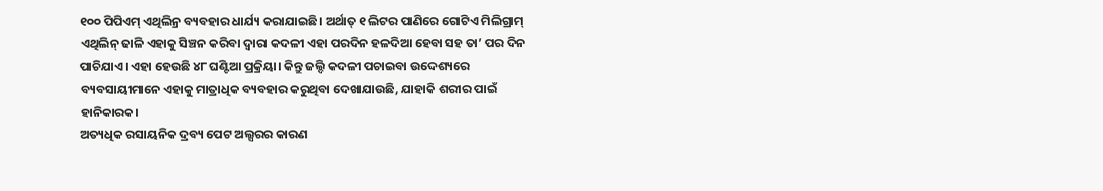୧୦୦ ପିପିଏମ୍ ଏଥିଲିନ୍ର ବ୍ୟବହାର ଧାର୍ଯ୍ୟ କରାଯାଇଛି। ଅର୍ଥାତ୍ ୧ ଲିଟର ପାଣିରେ ଗୋଟିଏ ମିଲିଗ୍ରାମ୍ ଏଥିଲିନ୍ ଢାଳି ଏହାକୁ ସିଞ୍ଚନ କରିବା ଦ୍ବାରା କଦଳୀ ଏହା ପରଦିନ ହଳଦିଆ ହେବା ସହ ତା’ ପର ଦିନ ପାଚିଯାଏ। ଏହା ହେଉଛି ୪୮ ଘଣ୍ଟିଆ ପ୍ରକ୍ରିୟା। କିନ୍ତୁ ଜଲ୍ଦି କଦଳୀ ପଚାଇବା ଉଦ୍ଦେଶ୍ୟରେ ବ୍ୟବସାୟୀମାନେ ଏହାକୁ ମାତ୍ରାଧିକ ବ୍ୟବହାର କରୁଥିବା ଦେଖାଯାଉଛି, ଯାହାକି ଶରୀର ପାଇଁ ହାନିକାରକ।
ଅତ୍ୟଧିକ ରସାୟନିକ ଦ୍ରବ୍ୟ ପେଟ ଅଲ୍ସରର କାରଣ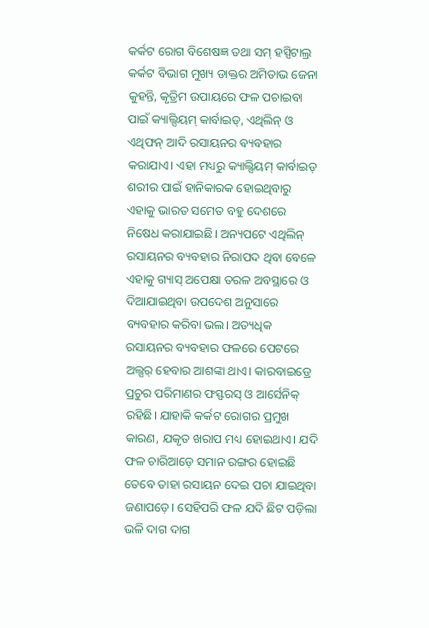କର୍କଟ ରୋଗ ବିଶେଷଜ୍ଞ ତଥା ସମ୍ ହସ୍ପିଟାଲ୍ର କର୍କଟ ବିଭାଗ ମୁଖ୍ୟ ଡାକ୍ତର ଅମିତାଭ ଜେନା କୁହନ୍ତି, କୃତ୍ରିମ ଉପାୟରେ ଫଳ ପଚାଇବା ପାଇଁ କ୍ୟାଲ୍ସିୟମ୍ କାର୍ବାଇଡ୍, ଏଥିଲିନ୍ ଓ ଏଥିଫନ୍ ଆଦି ରସାୟନର ବ୍ୟବହାର କରାଯାଏ। ଏହା ମଧ୍ୟରୁ କ୍ୟାଲ୍ସିୟମ୍ କାର୍ବାଇଡ୍ ଶରୀର ପାଇଁ ହାନିକାରକ ହୋଇଥିବାରୁ ଏହାକୁ ଭାରତ ସମେତ ବହୁ ଦେଶରେ ନିଷେଧ କରାଯାଇଛି। ଅନ୍ୟପଟେ ଏଥିଲିନ୍ ରସାୟନର ବ୍ୟବହାର ନିରାପଦ ଥିବା ବେଳେ ଏହାକୁ ଗ୍ୟାସ୍ ଅପେକ୍ଷା ତରଳ ଅବସ୍ଥାରେ ଓ ଦିଆଯାଇଥିବା ଉପଦେଶ ଅନୁସାରେ ବ୍ୟବହାର କରିବା ଭଲ। ଅତ୍ୟଧିକ ରସାୟନର ବ୍ୟବହାର ଫଳରେ ପେଟରେ ଅଲ୍ସର୍ ହେବାର ଆଶଙ୍କା ଥାଏ। କାରବାଇଡ୍ରେ ପ୍ରଚୁର ପରିମାଣର ଫସ୍ଫରସ୍ ଓ ଆର୍ସେନିକ୍ ରହିଛି। ଯାହାକି କର୍କଟ ରୋଗର ପ୍ରମୁଖ କାରଣ, ଯକୃତ ଖରାପ ମଧ୍ୟ ହୋଇଥାଏ। ଯଦି ଫଳ ଚାରିଆଡ଼େ ସମାନ ରଙ୍ଗର ହୋଇଛି ତେବେ ତାହା ରସାୟନ ଦେଇ ପଚା ଯାଇଥିବା ଜଣାପଡ଼େ। ସେହିପରି ଫଳ ଯଦି ଛିଟ ପଡ଼ିଲା ଭଳି ଦାଗ ଦାଗ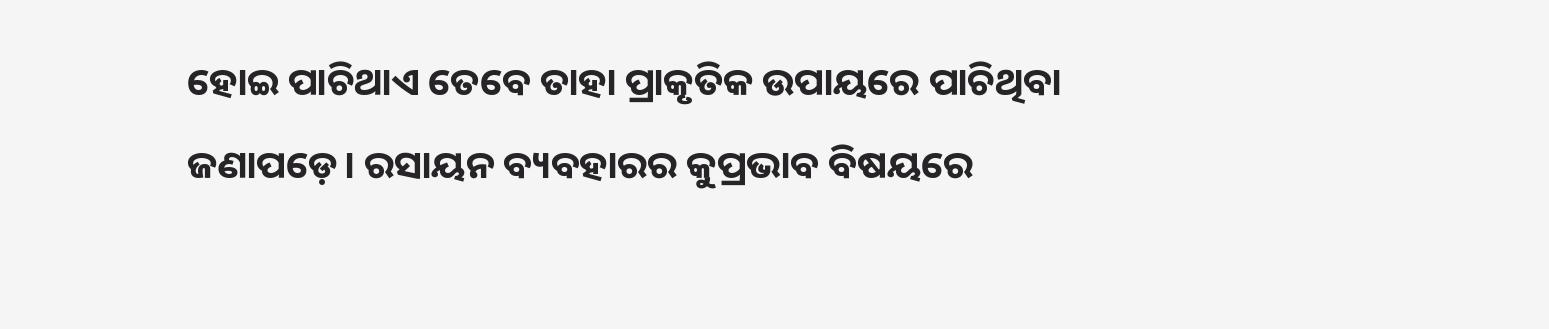ହୋଇ ପାଚିଥାଏ ତେବେ ତାହା ପ୍ରାକୃତିକ ଉପାୟରେ ପାଚିଥିବା ଜଣାପଡ଼େ। ରସାୟନ ବ୍ୟବହାରର କୁପ୍ରଭାବ ବିଷୟରେ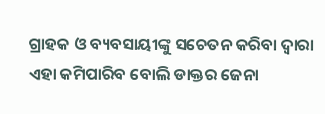ଗ୍ରାହକ ଓ ବ୍ୟବସାୟୀଙ୍କୁ ସଚେତନ କରିବା ଦ୍ବାରା ଏହା କମିପାରିବ ବୋଲି ଡାକ୍ତର ଜେନା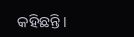କହିଛନ୍ତି।